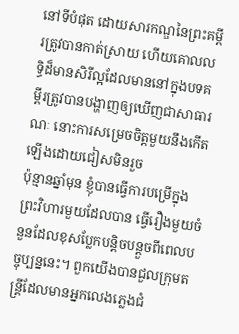នៅទីបំផុត ដោយសារកណ្ឌនៃព្រះគម្ពីរត្រូវបានកាត់ស្រាយ ហើយគោលលទ្ធិដ៏មានសិរីល្អដែលមាននៅក្នុងបទគម្ពីរត្រូវបានបង្ហាញឲ្យឃើញជាសាធារណៈ នោះការសម្រេចចិត្តមួយនឹងកើតឡើងដោយជៀសមិនរួច
ប៉ុន្មានឆ្នាំមុន ខ្ញុំបានធ្វើការបម្រើក្នុងព្រះវិហារមួយដែលបាន ធ្វើរឿងមួយចំនួនដែលខុសប្លែកបន្តិចបន្តួចពីពេលបច្ចុប្បន្ននេះ។ ពួកយើងបានជួលក្រុមតន្ត្រីដែលមានអ្នកលេងភ្លេងជំ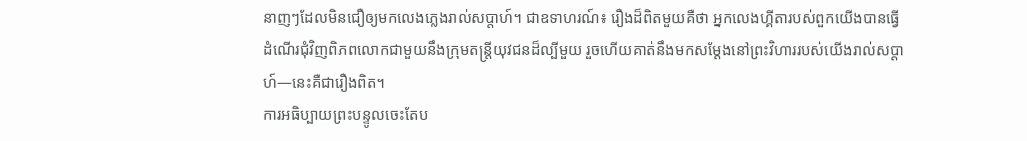នាញៗដែលមិនជឿឲ្យមកលេងភ្លេងរាល់សប្ដាហ៍។ ជាឧទាហរណ៍៖ រឿងដ៏ពិតមួយគឺថា អ្នកលេងហ្គីតារបស់ពួកយើងបានធ្វើដំណើរជុំវិញពិភពលោកជាមួយនឹងក្រុមតន្ត្រីយុវជនដ៏ល្បីមួយ រួចហើយគាត់នឹងមកសម្ដែងនៅព្រះវិហាររបស់យើងរាល់សប្ដាហ៍—នេះគឺជារឿងពិត។
ការអធិប្បាយព្រះបន្ទូលចេះតែប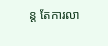ន្ត តែការលា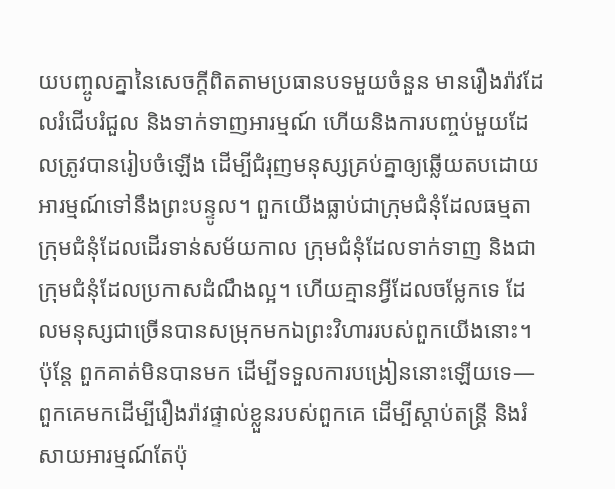យបញ្ចូលគ្នានៃសេចក្តីពិតតាមប្រធានបទមួយចំនួន មានរឿងរ៉ាវដែលរំជើបរំជួល និងទាក់ទាញអារម្មណ៍ ហើយនិងការបញ្ចប់មួយដែលត្រូវបានរៀបចំឡើង ដើម្បីជំរុញមនុស្សគ្រប់គ្នាឲ្យឆ្លើយតបដោយអារម្មណ៍ទៅនឹងព្រះបន្ទូល។ ពួកយើងធ្លាប់ជាក្រុមជំនុំដែលធម្មតា ក្រុមជំនុំដែលដើរទាន់សម័យកាល ក្រុមជំនុំដែលទាក់ទាញ និងជាក្រុមជំនុំដែលប្រកាសដំណឹងល្អ។ ហើយគ្មានអ្វីដែលចម្លែកទេ ដែលមនុស្សជាច្រើនបានសម្រុកមកឯព្រះវិហាររបស់ពួកយើងនោះ។ ប៉ុន្តែ ពួកគាត់មិនបានមក ដើម្បីទទួលការបង្រៀននោះឡើយទេ—ពួកគេមកដើម្បីរឿងរ៉ាវផ្ទាល់ខ្លួនរបស់ពួកគេ ដើម្បីស្តាប់តន្ត្រី និងរំសាយអារម្មណ៍តែប៉ុ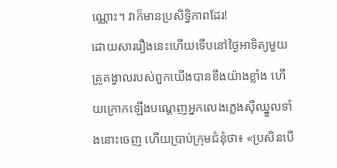ណ្ណោះ។ វាក៏មានប្រសិទ្ធិភាពដែរ!
ដោយសាររឿងនេះហើយទើបនៅថ្ងៃអាទិត្យមួយគ្រូគង្វាលរបស់ពួកយើងបានខឹងយ៉ាងខ្លាំង ហើយក្រោកឡើងបណ្ដេញអ្នកលេងភ្លេងស៊ីឈ្នួលទាំងនោះចេញ ហើយប្រាប់ក្រុមជំនុំថា៖ «ប្រសិនបើ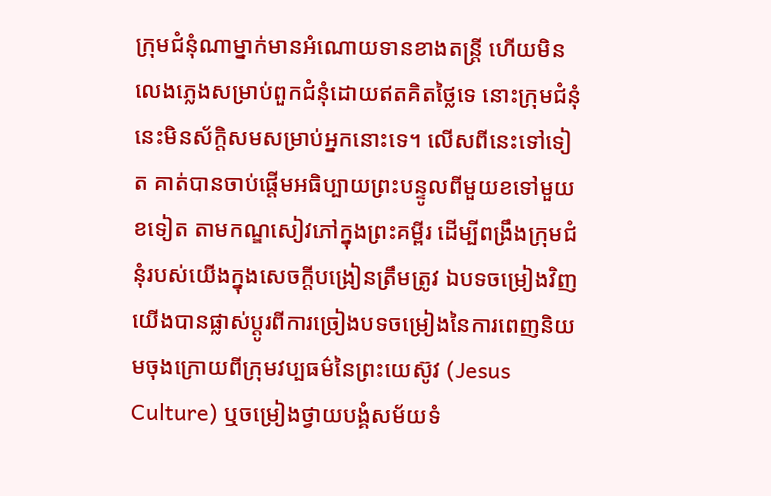ក្រុមជំនុំណាម្នាក់មានអំណោយទានខាងតន្ត្រី ហើយមិនលេងភ្លេងសម្រាប់ពួកជំនុំដោយឥតគិតថ្លៃទេ នោះក្រុមជំនុំនេះមិនស័ក្តិសមសម្រាប់អ្នកនោះទេ។ លើសពីនេះទៅទៀត គាត់បានចាប់ផ្ដើមអធិប្បាយព្រះបន្ទូលពីមួយខទៅមួយខទៀត តាមកណ្ឌសៀវភៅក្នុងព្រះគម្ពីរ ដើម្បីពង្រឹងក្រុមជំនុំរបស់យើងក្នុងសេចក្តីបង្រៀនត្រឹមត្រូវ ឯបទចម្រៀងវិញ យើងបានផ្លាស់ប្ដូរពីការច្រៀងបទចម្រៀងនៃការពេញនិយមចុងក្រោយពីក្រុមវប្បធម៌នៃព្រះយេស៊ូវ (Jesus Culture) ឬចម្រៀងថ្វាយបង្គំសម័យទំ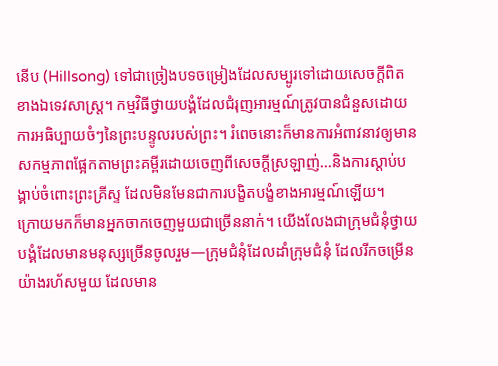នើប (Hillsong) ទៅជាច្រៀងបទចម្រៀងដែលសម្បូរទៅដោយសេចក្តីពិតខាងឯទេវសាស្ត្រ។ កម្មវិធីថ្វាយបង្គំដែលជំរុញអារម្មណ៍ត្រូវបានជំនួសដោយការអធិប្បាយចំៗនៃព្រះបន្ទូលរបស់ព្រះ។ រំពេចនោះក៏មានការអំពាវនាវឲ្យមានសកម្មភាពផ្អែកតាមព្រះគម្ពីរដោយចេញពីសេចក្ដីស្រឡាញ់...និងការស្តាប់បង្គាប់ចំពោះព្រះគ្រីស្ទ ដែលមិនមែនជាការបង្ខិតបង្ខំខាងអារម្មណ៍ឡើយ។
ក្រោយមកក៏មានអ្នកចាកចេញមួយជាច្រើននាក់។ យើងលែងជាក្រុមជំនុំថ្វាយបង្គំដែលមានមនុស្សច្រើនចូលរួម—ក្រុមជំនុំដែលដាំក្រុមជំនុំ ដែលរីកចម្រើនយ៉ាងរហ័សមួយ ដែលមាន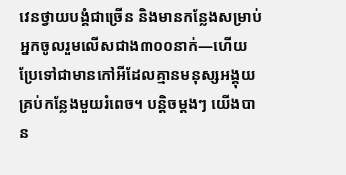វេនថ្វាយបង្គំជាច្រើន និងមានកន្លែងសម្រាប់អ្នកចូលរួមលើសជាង៣០០នាក់—ហើយប្រែទៅជាមានកៅអីដែលគ្មានមនុស្សអង្គុយគ្រប់កន្លែងមួយរំពេច។ បន្តិចម្តងៗ យើងបាន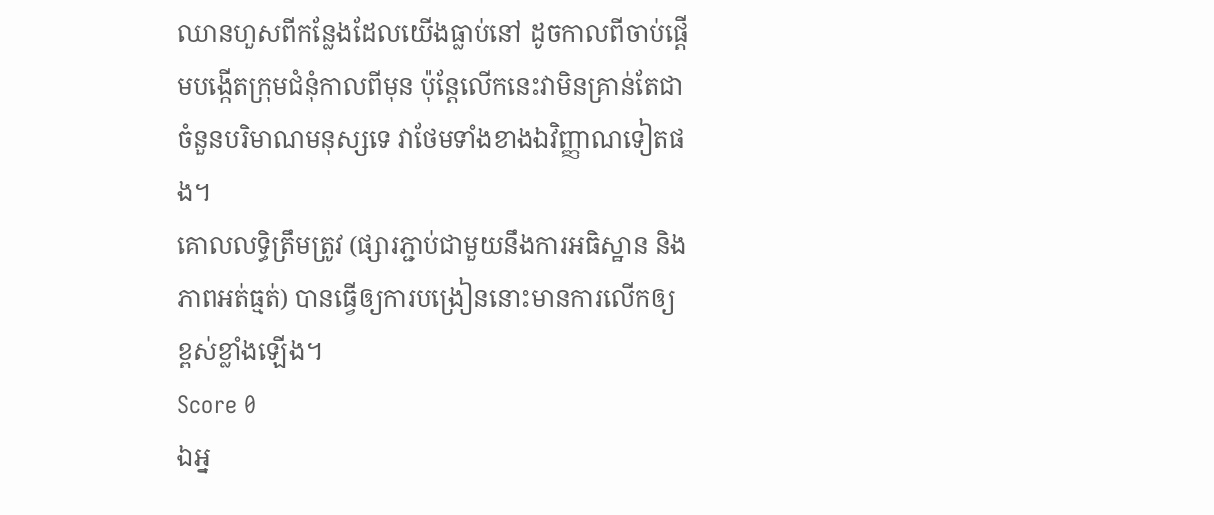ឈានហួសពីកន្លែងដែលយើងធ្លាប់នៅ ដូចកាលពីចាប់ផ្ដើមបង្កើតក្រុមជំនុំកាលពីមុន ប៉ុន្តែលើកនេះវាមិនគ្រាន់តែជាចំនួនបរិមាណមនុស្សទេ វាថែមទាំងខាងឯវិញ្ញាណទៀតផង។
គោលលទ្ធិត្រឹមត្រូវ (ផ្សារភ្ជាប់ជាមួយនឹងការអធិស្ឋាន និងភាពអត់ធ្មត់) បានធ្វើឲ្យការបង្រៀននោះមានការលើកឲ្យខ្ពស់ខ្លាំងឡើង។
Score 0
ឯអ្ន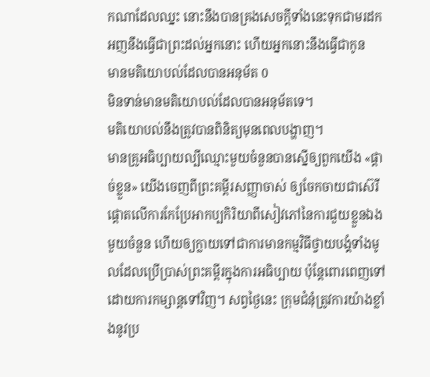កណាដែលឈ្នះ នោះនឹងបានគ្រងសេចក្ដីទាំងនេះទុកជាមរដក អញនឹងធ្វើជាព្រះដល់អ្នកនោះ ហើយអ្នកនោះនឹងធ្វើជាកូន
មានមតិយោបល់ដែលបានអនុម័ត 0
មិនទាន់មានមតិយោបល់ដែលបានអនុម័តទេ។
មតិយោបល់នឹងត្រូវបានពិនិត្យមុនពេលបង្ហាញ។
មានគ្រូអធិប្បាយល្បីឈ្មោះមួយចំនួនបានស្នើឲ្យពួកយើង «ផ្តាច់ខ្លួន» យើងចេញពីព្រះគម្ពីរសញ្ញាចាស់ ឲ្យចែកចាយជាស៊េរីផ្ដោតលើការកែប្រែអាកប្បកិរិយាពីសៀវភៅនៃការជួយខ្លួនឯងមួយចំនួន ហើយឲ្យក្លាយទៅជាការមានកម្មវិធីថ្វាយបង្គំទាំងមូលដែលប្រើប្រាស់ព្រះគម្ពីរក្នុងការអធិប្បាយ ប៉ុន្តែពោរពេញទៅដោយការកម្សាន្តទៅវិញ។ សព្វថ្ងៃនេះ ក្រុមជំនុំត្រូវការយ៉ាងខ្លាំងនូវប្រ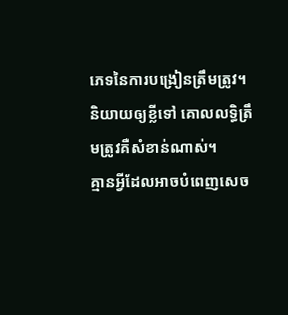ភេទនៃការបង្រៀនត្រឹមត្រូវ។
និយាយឲ្យខ្លីទៅ គោលលទ្ធិត្រឹមត្រូវគឺសំខាន់ណាស់។
គ្មានអ្វីដែលអាចបំពេញសេច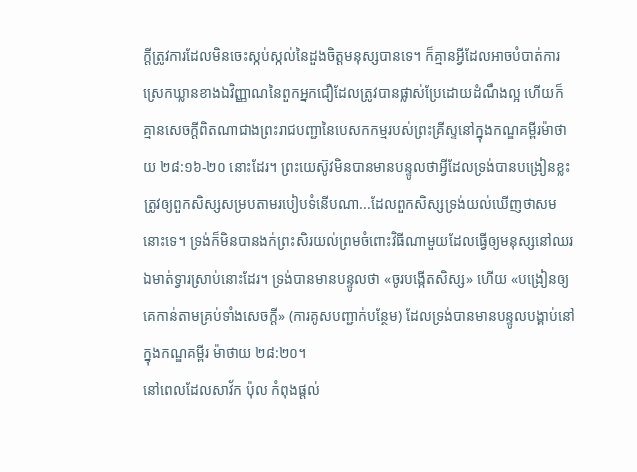ក្តីត្រូវការដែលមិនចេះស្កប់ស្កល់នៃដួងចិត្តមនុស្សបានទេ។ ក៏គ្មានអ្វីដែលអាចបំបាត់ការស្រេកឃ្លានខាងឯវិញ្ញាណនៃពួកអ្នកជឿដែលត្រូវបានផ្លាស់ប្រែដោយដំណឹងល្អ ហើយក៏គ្មានសេចក្តីពិតណាជាងព្រះរាជបញ្ជានៃបេសកកម្មរបស់ព្រះគ្រីស្ទនៅក្នុងកណ្ឌគម្ពីរម៉ាថាយ ២៨:១៦-២០ នោះដែរ។ ព្រះយេស៊ូវមិនបានមានបន្ទូលថាអ្វីដែលទ្រង់បានបង្រៀនខ្លះ ត្រូវឲ្យពួកសិស្សសម្របតាមរបៀបទំនើបណា...ដែលពួកសិស្សទ្រង់យល់ឃើញថាសមនោះទេ។ ទ្រង់ក៏មិនបានងក់ព្រះសិរយល់ព្រមចំពោះវិធីណាមួយដែលធ្វើឲ្យមនុស្សនៅឈរឯមាត់ទ្វារស្រាប់នោះដែរ។ ទ្រង់បានមានបន្ទូលថា «ចូរបង្កើតសិស្ស» ហើយ «បង្រៀនឲ្យគេកាន់តាមគ្រប់ទាំងសេចក្តី» (ការគូសបញ្ជាក់បន្ថែម) ដែលទ្រង់បានមានបន្ទូលបង្គាប់នៅក្នុងកណ្ឌគម្ពីរ ម៉ាថាយ ២៨:២០។
នៅពេលដែលសាវ័ក ប៉ុល កំពុងផ្តល់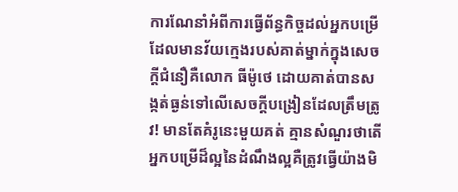ការណែនាំអំពីការធ្វើព័ន្ធកិច្ចដល់អ្នកបម្រើដែលមានវ័យក្មេងរបស់គាត់ម្នាក់ក្នុងសេចក្ដីជំនឿគឺលោក ធីម៉ូថេ ដោយគាត់បានសង្កត់ធ្ងន់ទៅលើសេចក្តីបង្រៀនដែលត្រឹមត្រូវ! មានតែគំរូនេះមួយគត់ គ្មានសំណួរថាតើអ្នកបម្រើដ៏ល្អនៃដំណឹងល្អគឺត្រូវធ្វើយ៉ាងមិ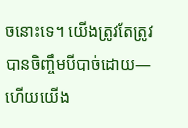ចនោះទេ។ យើងត្រូវតែត្រូវបានចិញ្ចឹមបីបាច់ដោយ—ហើយយើង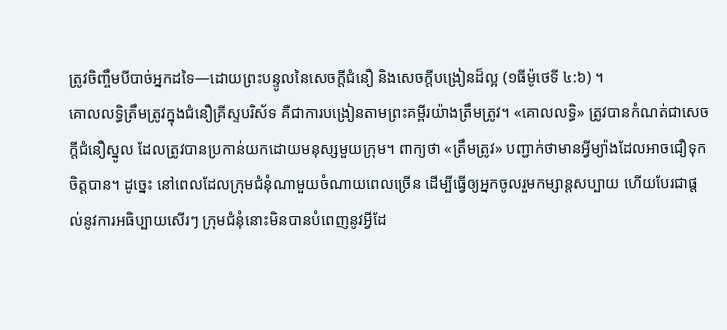ត្រូវចិញ្ចឹមបីបាច់អ្នកដទៃ—ដោយព្រះបន្ទូលនៃសេចក្ដីជំនឿ និងសេចក្តីបង្រៀនដ៏ល្អ (១ធីម៉ូថេទី ៤:៦) ។
គោលលទ្ធិត្រឹមត្រូវក្នុងជំនឿគ្រីស្ទបរិស័ទ គឺជាការបង្រៀនតាមព្រះគម្ពីរយ៉ាងត្រឹមត្រូវ។ «គោលលទ្ធិ» ត្រូវបានកំណត់ជាសេចក្តីជំនឿស្នូល ដែលត្រូវបានប្រកាន់យកដោយមនុស្សមួយក្រុម។ ពាក្យថា «ត្រឹមត្រូវ» បញ្ជាក់ថាមានអ្វីម្យ៉ាងដែលអាចជឿទុកចិត្តបាន។ ដូច្នេះ នៅពេលដែលក្រុមជំនុំណាមួយចំណាយពេលច្រើន ដើម្បីធ្វើឲ្យអ្នកចូលរួមកម្សាន្តសប្បាយ ហើយបែរជាផ្តល់នូវការអធិប្បាយសើរៗ ក្រុមជំនុំនោះមិនបានបំពេញនូវអ្វីដែ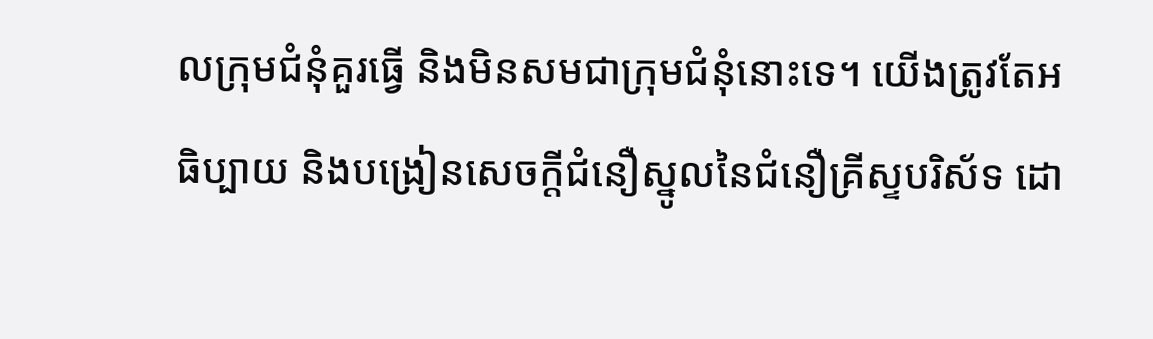លក្រុមជំនុំគួរធ្វើ និងមិនសមជាក្រុមជំនុំនោះទេ។ យើងត្រូវតែអធិប្បាយ និងបង្រៀនសេចក្តីជំនឿស្នូលនៃជំនឿគ្រីស្ទបរិស័ទ ដោ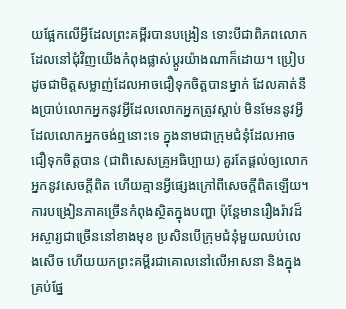យផ្អែកលើអ្វីដែលព្រះគម្ពីរបានបង្រៀន ទោះបីជាពិភពលោកដែលនៅជុំវិញយើងកំពុងផ្លាស់ប្ដូរយ៉ាងណាក៏ដោយ។ ប្រៀបដូចជាមិត្តសម្លាញ់ដែលអាចជឿទុកចិត្តបានម្នាក់ ដែលគាត់នឹងប្រាប់លោកអ្នកនូវអ្វីដែលលោកអ្នកត្រូវស្តាប់ មិនមែននូវអ្វីដែលលោកអ្នកចង់ឮនោះទេ ក្នុងនាមជាក្រុមជំនុំដែលអាចជឿទុកចិត្តបាន (ជាពិសេសគ្រូអធិប្បាយ) គួរតែផ្តល់ឲ្យលោកអ្នកនូវសេចក្តីពិត ហើយគ្មានអ្វីផ្សេងក្រៅពីសេចក្តីពិតឡើយ។
ការបង្រៀនភាគច្រើនកំពុងស្ថិតក្នុងបញ្ហា ប៉ុន្តែមានរឿងរ៉ាវដ៏អស្ចារ្យជាច្រើននៅខាងមុខ ប្រសិនបើក្រុមជំនុំមួយឈប់លេងសើច ហើយយកព្រះគម្ពីរជាគោលនៅលើអាសនា និងក្នុងគ្រប់ផ្នែ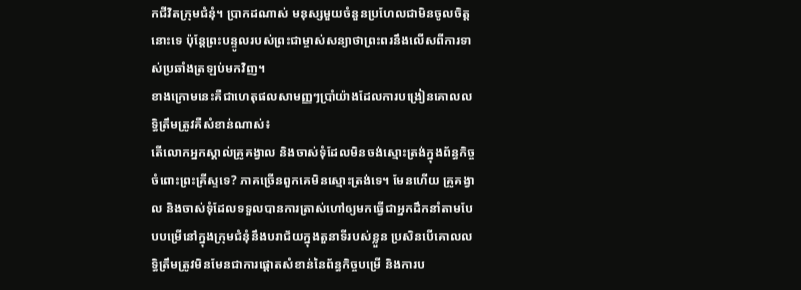កជីវិតក្រុមជំនុំ។ ប្រាកដណាស់ មនុស្សមួយចំនួនប្រហែលជាមិនចូលចិត្តនោះទេ ប៉ុន្តែព្រះបន្ទូលរបស់ព្រះជាម្ចាស់សន្យាថាព្រះពរនឹងលើសពីការទាស់ប្រឆាំងត្រឡប់មកវិញ។
ខាងក្រោមនេះគឺជាហេតុផលសាមញ្ញៗប្រាំយ៉ាងដែលការបង្រៀនគោលលទ្ធិត្រឹមត្រូវគឺសំខាន់ណាស់៖
តើលោកអ្នកស្គាល់គ្រូគង្វាល និងចាស់ទុំដែលមិនចង់ស្មោះត្រង់ក្នុងព័ន្ធកិច្ចចំពោះព្រះគ្រីស្ទទេ? ភាគច្រើនពួកគេមិនស្មោះត្រង់ទេ។ មែនហើយ គ្រូគង្វាល និងចាស់ទុំដែលទទួលបានការត្រាស់ហៅឲ្យមកធ្វើជាអ្នកដឹកនាំតាមបែបបម្រើនៅក្នុងក្រុមជំនុំនឹងបរាជ័យក្នុងតួនាទីរបស់ខ្លួន ប្រសិនបើគោលលទ្ធិត្រឹមត្រូវមិនមែនជាការផ្ដោតសំខាន់នៃព័ន្ធកិច្ចបម្រើ និងការប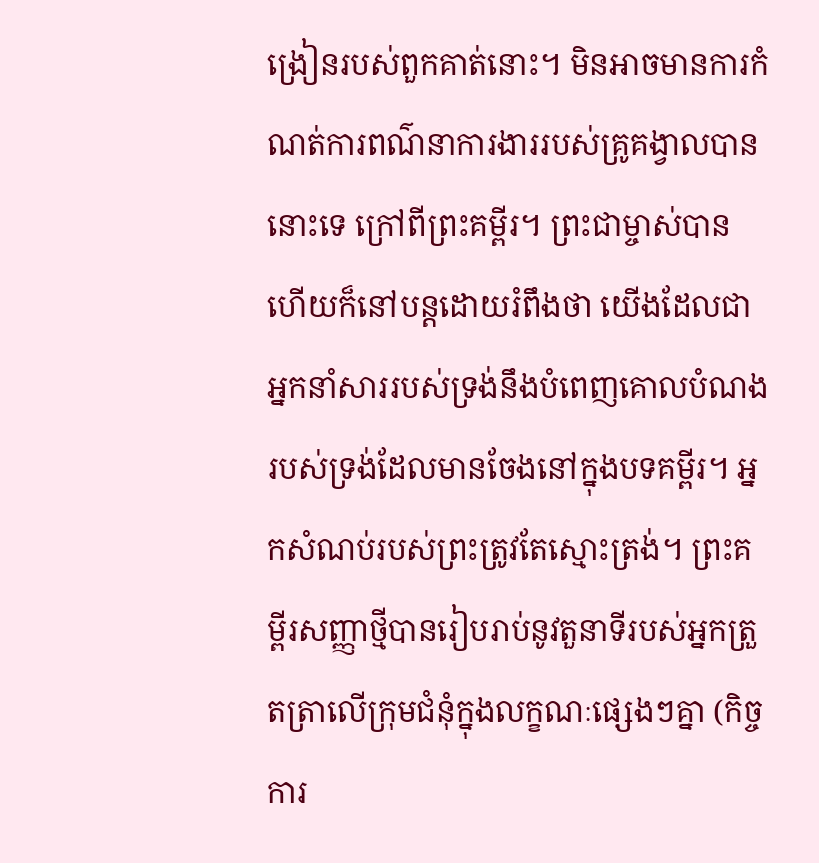ង្រៀនរបស់ពួកគាត់នោះ។ មិនអាចមានការកំណត់ការពណ៌នាការងាររបស់គ្រូគង្វាលបាននោះទេ ក្រៅពីព្រះគម្ពីរ។ ព្រះជាម្ចាស់បាន ហើយក៏នៅបន្តដោយរំពឹងថា យើងដែលជាអ្នកនាំសាររបស់ទ្រង់នឹងបំពេញគោលបំណងរបស់ទ្រង់ដែលមានចែងនៅក្នុងបទគម្ពីរ។ អ្នកសំណប់របស់ព្រះត្រូវតែស្មោះត្រង់។ ព្រះគម្ពីរសញ្ញាថ្មីបានរៀបរាប់នូវតួនាទីរបស់អ្នកត្រួតត្រាលើក្រុមជំនុំក្នុងលក្ខណៈផ្សេងៗគ្នា (កិច្ចការ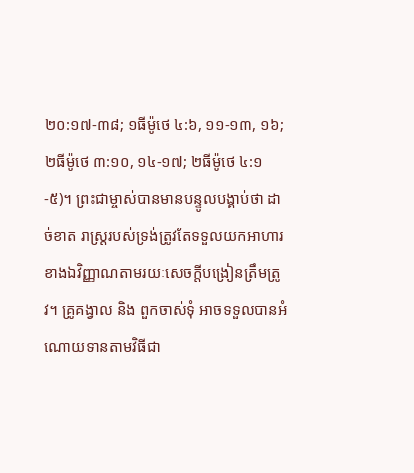២០:១៧-៣៨; ១ធីម៉ូថេ ៤:៦, ១១-១៣, ១៦; ២ធីម៉ូថេ ៣:១០, ១៤-១៧; ២ធីម៉ូថេ ៤:១-៥)។ ព្រះជាម្ចាស់បានមានបន្ទូលបង្គាប់ថា ដាច់ខាត រាស្ដ្ររបស់ទ្រង់ត្រូវតែទទួលយកអាហារខាងឯវិញ្ញាណតាមរយៈសេចក្តីបង្រៀនត្រឹមត្រូវ។ គ្រូគង្វាល និង ពួកចាស់ទុំ អាចទទួលបានអំណោយទានតាមវិធីជា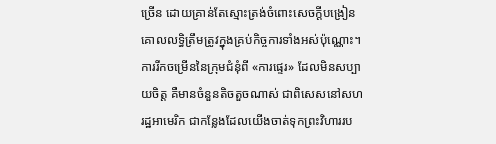ច្រើន ដោយគ្រាន់តែស្មោះត្រង់ចំពោះសេចក្តីបង្រៀនគោលលទ្ធិត្រឹមត្រូវក្នុងគ្រប់កិច្ចការទាំងអស់ប៉ុណ្ណោះ។
ការរីកចម្រើននៃក្រុមជំនុំពី «ការផ្ទេរ» ដែលមិនសប្បាយចិត្ត គឺមានចំនួនតិចតួចណាស់ ជាពិសេសនៅសហរដ្ឋអាមេរិក ជាកន្លែងដែលយើងចាត់ទុកព្រះវិហាររប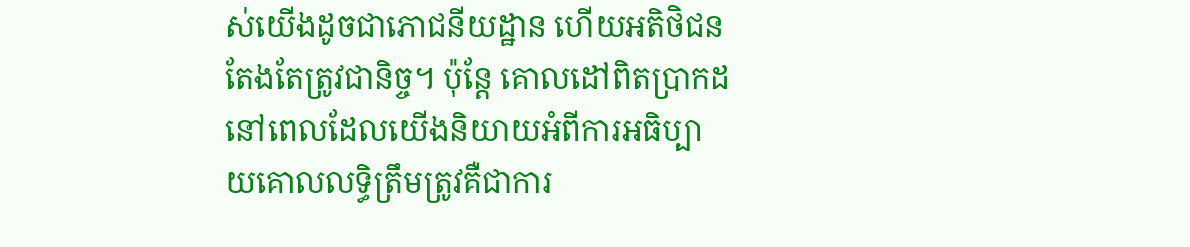ស់យើងដូចជាភោជនីយដ្ឋាន ហើយអតិថិជនតែងតែត្រូវជានិច្ច។ ប៉ុន្តែ គោលដៅពិតប្រាកដនៅពេលដែលយើងនិយាយអំពីការអធិប្បាយគោលលទ្ធិត្រឹមត្រូវគឺជាការ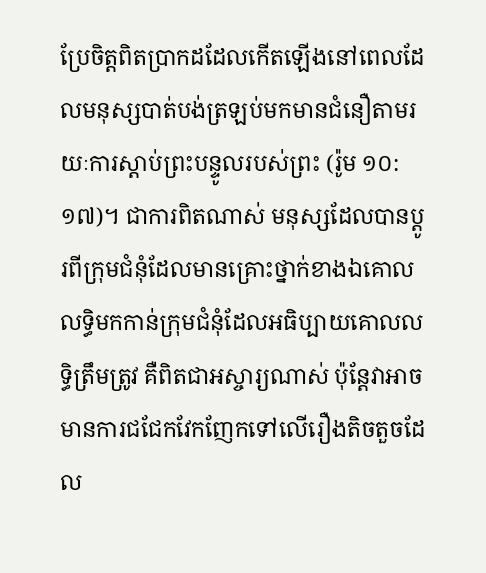ប្រែចិត្តពិតប្រាកដដែលកើតឡើងនៅពេលដែលមនុស្សបាត់បង់ត្រឡប់មកមានជំនឿតាមរយៈការស្តាប់ព្រះបន្ទូលរបស់ព្រះ (រ៉ូម ១០:១៧)។ ជាការពិតណាស់ មនុស្សដែលបានប្ដូរពីក្រុមជំនុំដែលមានគ្រោះថ្នាក់ខាងឯគោលលទ្ធិមកកាន់ក្រុមជំនុំដែលអធិប្បាយគោលលទ្ធិត្រឹមត្រូវ គឺពិតជាអស្ចារ្យណាស់ ប៉ុន្តែវាអាចមានការជជែកវែកញែកទៅលើរឿងតិចតួចដែល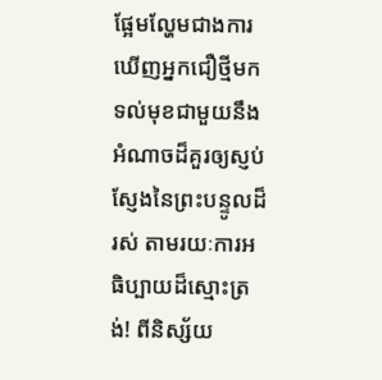ផ្អែមល្ហែមជាងការឃើញអ្នកជឿថ្មីមកទល់មុខជាមួយនឹងអំណាចដ៏គួរឲ្យស្ញប់ស្ញែងនៃព្រះបន្ទូលដ៏រស់ តាមរយៈការអធិប្បាយដ៏ស្មោះត្រង់! ពីនិស្ស័យ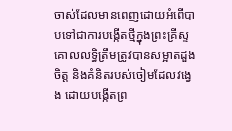ចាស់ដែលមានពេញដោយអំពើបាបទៅជាការបង្កើតថ្មីក្នុងព្រះគ្រីស្ទ គោលលទ្ធិត្រឹមត្រូវបានសម្អាតដួងចិត្ត និងគំនិតរបស់ចៀមដែលវង្វេង ដោយបង្កើតព្រ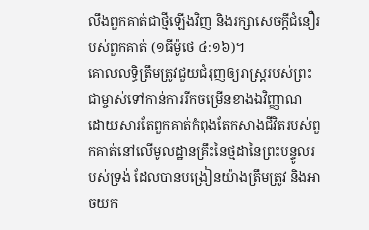លឹងពួកគាត់ជាថ្មីឡើងវិញ និងរក្សាសេចក្ដីជំនឿរបស់ពួកគាត់ (១ធីម៉ូថេ ៤:១៦)។
គោលលទ្ធិត្រឹមត្រូវជួយជំរុញឲ្យរាស្ត្ររបស់ព្រះជាម្ចាស់ទៅកាន់ការរីកចម្រើនខាងឯវិញ្ញាណ ដោយសារតែពួកគាត់កំពុងតែកសាងជីវិតរបស់ពួកគាត់នៅលើមូលដ្ឋានគ្រឹះនៃថ្មដានៃព្រះបន្ទូលរបស់ទ្រង់ ដែលបានបង្រៀនយ៉ាងត្រឹមត្រូវ និងអាចយក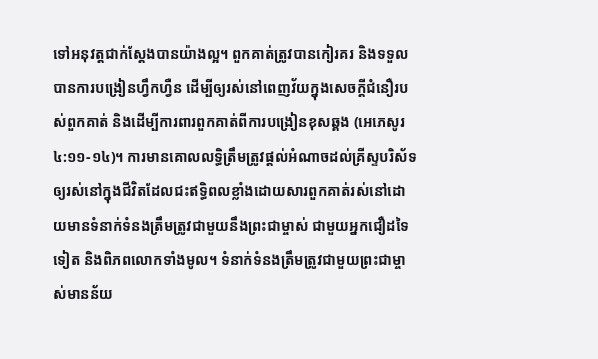ទៅអនុវត្តជាក់ស្ដែងបានយ៉ាងល្អ។ ពួកគាត់ត្រូវបានកៀរគរ និងទទួលបានការបង្រៀនហ្វឹកហ្វឺន ដើម្បីឲ្យរស់នៅពេញវ័យក្នុងសេចក្ដីជំនឿរបស់ពួកគាត់ និងដើម្បីការពារពួកគាត់ពីការបង្រៀនខុសឆ្គង (អេភេសូរ ៤:១១-១៤)។ ការមានគោលលទ្ធិត្រឹមត្រូវផ្តល់អំណាចដល់គ្រីស្ទបរិស័ទឲ្យរស់នៅក្នុងជីវិតដែលជះឥទ្ធិពលខ្លាំងដោយសារពួកគាត់រស់នៅដោយមានទំនាក់ទំនងត្រឹមត្រូវជាមួយនឹងព្រះជាម្ចាស់ ជាមួយអ្នកជឿដទៃទៀត និងពិភពលោកទាំងមូល។ ទំនាក់ទំនងត្រឹមត្រូវជាមួយព្រះជាម្ចាស់មានន័យ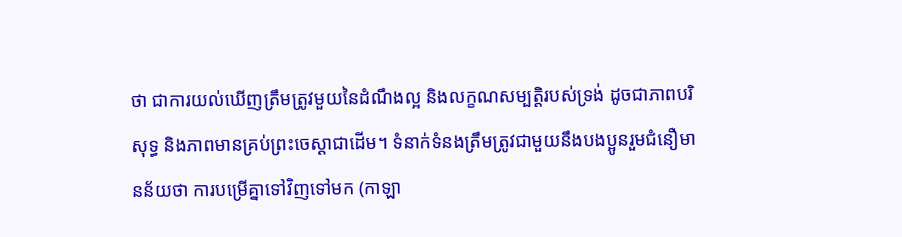ថា ជាការយល់ឃើញត្រឹមត្រូវមួយនៃដំណឹងល្អ និងលក្ខណសម្បត្តិរបស់ទ្រង់ ដូចជាភាពបរិសុទ្ធ និងភាពមានគ្រប់ព្រះចេស្ដាជាដើម។ ទំនាក់ទំនងត្រឹមត្រូវជាមួយនឹងបងប្អូនរួមជំនឿមានន័យថា ការបម្រើគ្នាទៅវិញទៅមក (កាឡា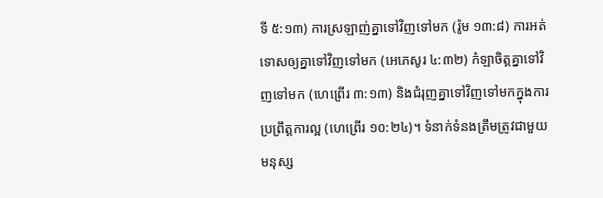ទី ៥:១៣) ការស្រឡាញ់គ្នាទៅវិញទៅមក (រ៉ូម ១៣:៨) ការអត់ទោសឲ្យគ្នាទៅវិញទៅមក (អេភេសូរ ៤:៣២) កំឡាចិត្តគ្នាទៅវិញទៅមក (ហេព្រើរ ៣:១៣) និងជំរុញគ្នាទៅវិញទៅមកក្នុងការប្រព្រឹត្តការល្អ (ហេព្រើរ ១០:២៤)។ ទំនាក់ទំនងត្រឹមត្រូវជាមួយមនុស្ស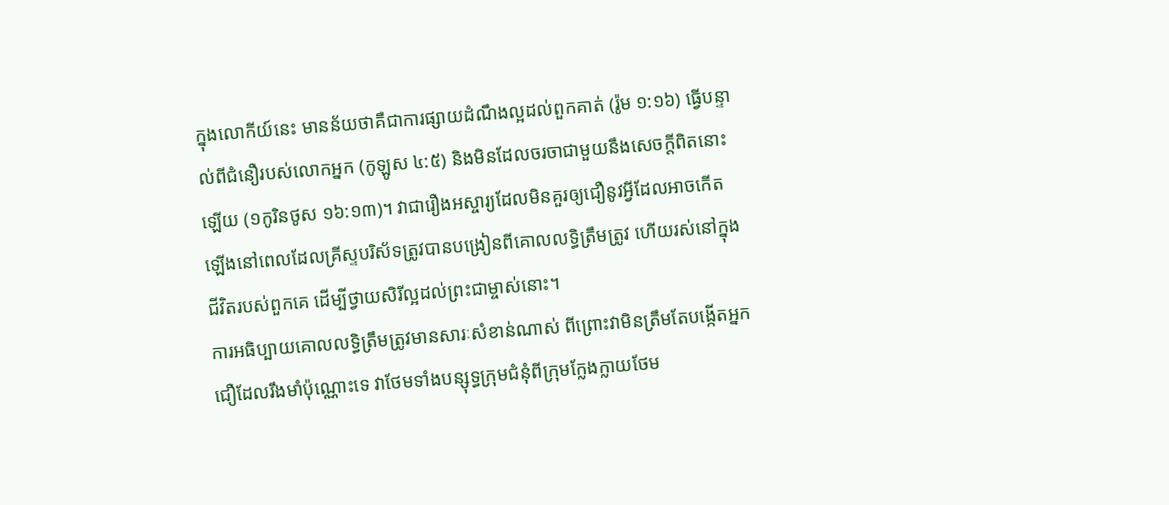ក្នុងលោកីយ៍នេះ មានន័យថាគឺជាការផ្សាយដំណឹងល្អដល់ពួកគាត់ (រ៉ូម ១:១៦) ធ្វើបន្ទាល់ពីជំនឿរបស់លោកអ្នក (កូឡូស ៤:៥) និងមិនដែលចរចាជាមួយនឹងសេចក្តីពិតនោះឡើយ (១កូរិនថូស ១៦:១៣)។ វាជារឿងអស្ចារ្យដែលមិនគួរឲ្យជឿនូវអ្វីដែលអាចកើតឡើងនៅពេលដែលគ្រីស្ទបរិស័ទត្រូវបានបង្រៀនពីគោលលទ្ធិត្រឹមត្រូវ ហើយរស់នៅក្នុងជីវិតរបស់ពួកគេ ដើម្បីថ្វាយសិរីល្អដល់ព្រះជាម្ចាស់នោះ។
ការអធិប្បាយគោលលទ្ធិត្រឹមត្រូវមានសារៈសំខាន់ណាស់ ពីព្រោះវាមិនត្រឹមតែបង្កើតអ្នកជឿដែលរឹងមាំប៉ុណ្ណោះទេ វាថែមទាំងបន្សុទ្ធក្រុមជំនុំពីក្រុមក្លែងក្លាយថែម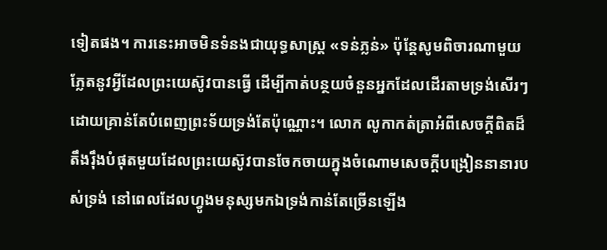ទៀតផង។ ការនេះអាចមិនទំនងជាយុទ្ធសាស្ត្រ «ទន់ភ្លន់» ប៉ុន្តែសូមពិចារណាមួយភ្លែតនូវអ្វីដែលព្រះយេស៊ូវបានធ្វើ ដើម្បីកាត់បន្ថយចំនួនអ្នកដែលដើរតាមទ្រង់សើរៗ ដោយគ្រាន់តែបំពេញព្រះទ័យទ្រង់តែប៉ុណ្ណោះ។ លោក លូកាកត់ត្រាអំពីសេចក្តីពិតដ៏តឹងរ៉ឹងបំផុតមួយដែលព្រះយេស៊ូវបានចែកចាយក្នុងចំណោមសេចក្តីបង្រៀននានារបស់ទ្រង់ នៅពេលដែលហ្វូងមនុស្សមកឯទ្រង់កាន់តែច្រើនឡើង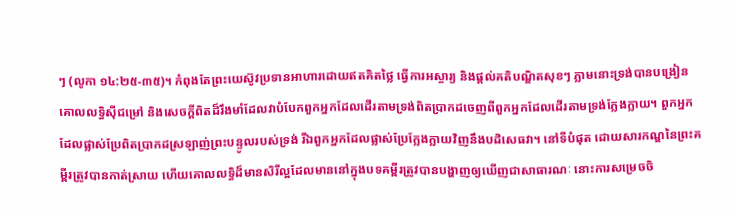ៗ (លូកា ១៤:២៥-៣៥)។ កំពុងតែព្រះយេស៊ូវប្រទានអាហារដោយឥតគិតថ្លៃ ធ្វើការអស្ចារ្យ និងផ្តល់គតិបណ្ឌិតសុខៗ ភ្លាមនោះទ្រង់បានបង្រៀនគោលលទ្ធិស៊ីជម្រៅ និងសេចក្តីពិតដ៏រឹងមាំដែលវាបំបែកពួកអ្នកដែលដើរតាមទ្រង់ពិតប្រាកដចេញពីពួកអ្នកដែលដើរតាមទ្រង់ក្លែងក្លាយ។ ពួកអ្នកដែលផ្លាស់ប្រែពិតប្រាកដស្រឡាញ់ព្រះបន្ទូលរបស់ទ្រង់ រីឯពួកអ្នកដែលផ្លាស់ប្រែក្លែងក្លាយវិញនឹងបដិសេធវា។ នៅទីបំផុត ដោយសារកណ្ឌនៃព្រះគម្ពីរត្រូវបានកាត់ស្រាយ ហើយគោលលទ្ធិដ៏មានសិរីល្អដែលមាននៅក្នុងបទគម្ពីរត្រូវបានបង្ហាញឲ្យឃើញជាសាធារណៈ នោះការសម្រេចចិ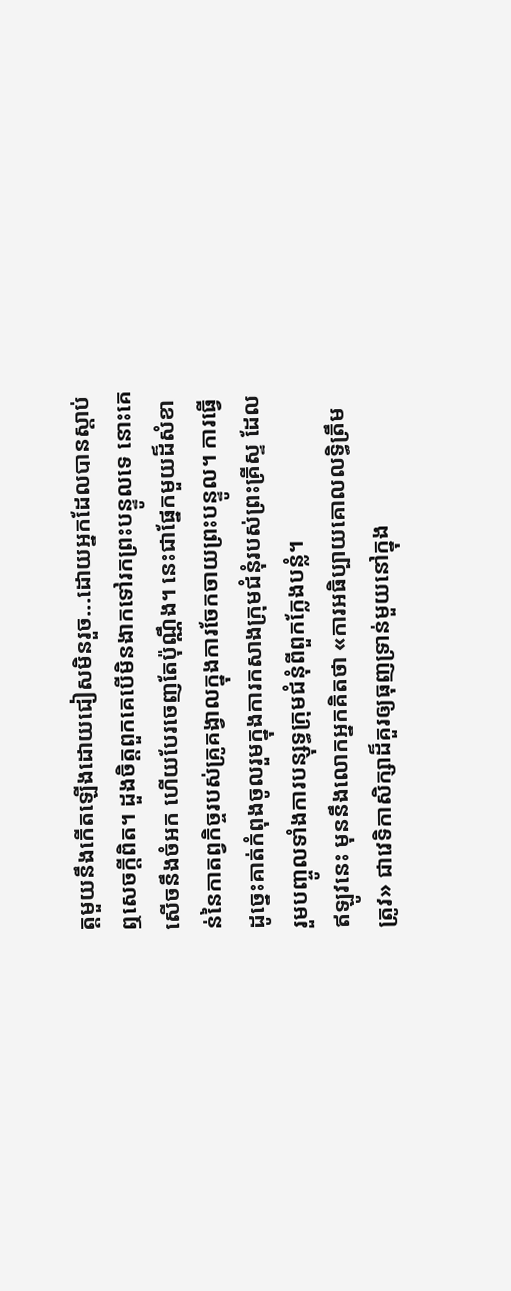ត្តមួយនឹងកើតឡើងដោយជៀសមិនរួច...ដោយអ្នកដែលបានស្តាប់ឮសេចក្តីពិត។ ដួងចិត្តពួកគេបើមិនងាកទៅរកព្រះបន្ទូលទេ នោះគេសើចនឹងចំអក ហើយបែរចេញតែប៉ុណ្ណឹង។ នេះជាផ្នែកមួយដ៏សំខាន់នៃកាតព្វកិច្ចរបស់គ្រូគង្វាលក្នុងការចែកចាយព្រះបន្ទូល។ ការធ្វើដូច្នេះគាត់កំពុងចូលរួមក្នុងការកសាងក្រុមជំនុំរបស់ព្រះគ្រីស្ទ ដែលរួមបញ្ចូលទាំងការបន្សុទ្ធក្រុមជំនុំពីពួកក្លែងបន្លំ។
ឥឡូវនេះ មុននឹងលោកអ្នកគិតថា «ការអធិប្បាយគោលលទ្ធិត្រឹមត្រូវ» ជាវេទិកាសិក្សាដ៏គួរឲ្យធុញទ្រាន់មួយនៅក្នុង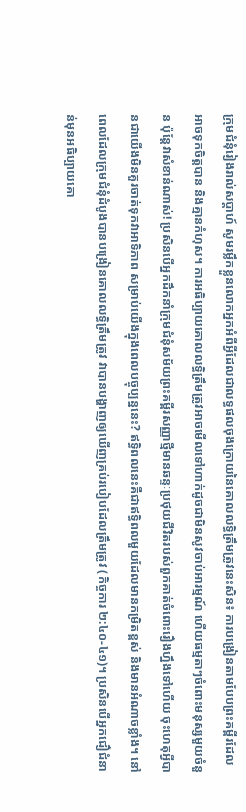ក្រុមជំនុំរៀងរាល់សប្ដាហ៍ សូមរម្លឹកខ្លួនលោកអ្នកអំពីអ្វីដែលជាលទ្ធផលចុងក្រោយនៃគោលលទ្ធិត្រឹមត្រូវនេះសិន៖ ការបង្រៀនតាមបែបព្រះគម្ពីរដែលអាចទុកចិត្តបាន និងគ្មានកំហុស។ ការអធិប្បាយគោលលទ្ធិត្រឹមត្រូវអាចមើលទៅហាក់ដូចជាមិនសូវចាប់អារម្មណ៍ ហើយធម្មតាៗចំពោះមនុស្សមួយចំនួន ប៉ុន្តែវាសំខាន់ណាស់! ប្រសិនបើអ្នកដឹកនាំក្រុមជំនុំសម័យព្រះគម្ពីរសញ្ញាថ្មីមានឆន្ទៈប្រថុយជីវិតរបស់ពួកគាត់ចំពោះរឿងហ្នឹងទៅហើយ ចុះហេតុអ្វីបានជាយើងមិនគួរចាត់ទុកវាអាទិភាព សម្រាប់យើងក្នុងពេលបច្ចុប្បន្ននេះ? ឥទ្ធិពលនេះគឺជាឥទ្ធិពលមួយដែលមានកម្រិតខ្ពស់ និងមានអំណាចខ្លាំង។ នៅពេលដែលក្រុមជំនុំដំបូងបានបង្រៀនគោលលទ្ធិត្រឹមត្រូវ វាបានបង្ហាញឲ្យឃើញគ្រប់របៀបដែលត្រឹមត្រូវ (កិច្ចការ ២:៤០-៤១)។ ប្រសិនបើអ្នកជឿជំនាន់មុនអធិប្បាយគោ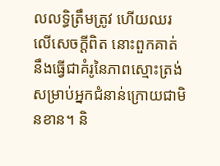លលទ្ធិត្រឹមត្រូវ ហើយឈរលើសេចក្តីពិត នោះពួកគាត់នឹងធ្វើជាគំរូនៃភាពស្មោះត្រង់សម្រាប់អ្នកជំនាន់ក្រោយជាមិនខាន។ និ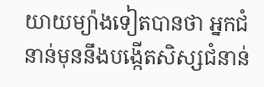យាយម្យ៉ាងទៀតបានថា អ្នកជំនាន់មុននឹងបង្កើតសិស្សជំនាន់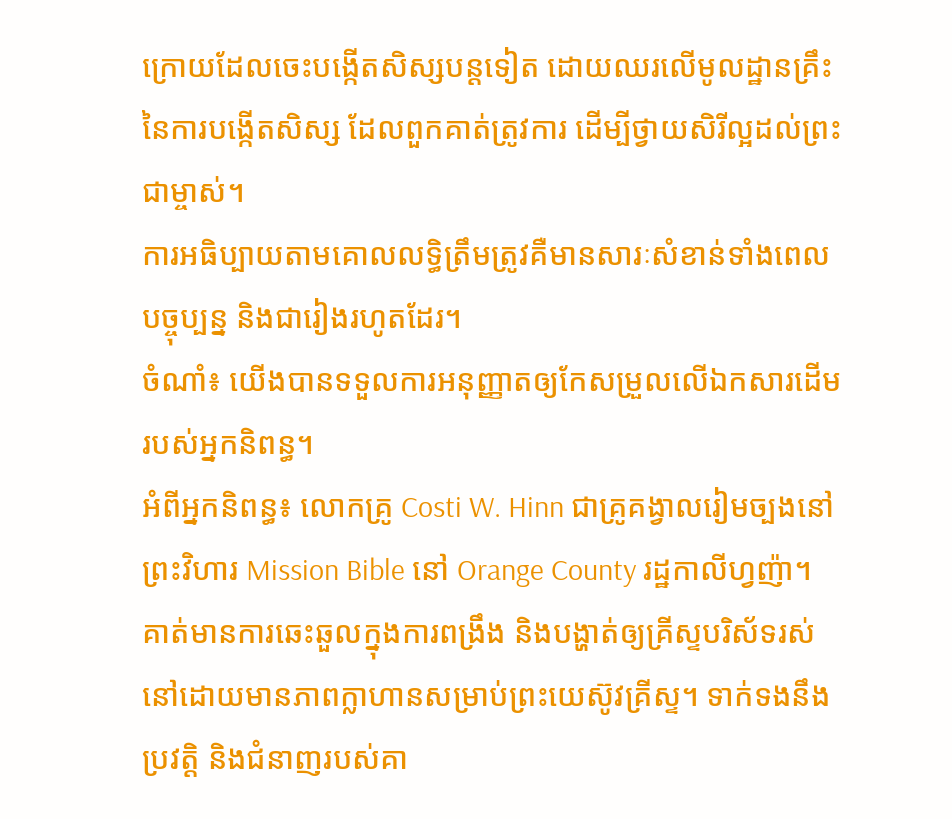ក្រោយដែលចេះបង្កើតសិស្សបន្តទៀត ដោយឈរលើមូលដ្ឋានគ្រឹះនៃការបង្កើតសិស្ស ដែលពួកគាត់ត្រូវការ ដើម្បីថ្វាយសិរីល្អដល់ព្រះជាម្ចាស់។
ការអធិប្បាយតាមគោលលទ្ធិត្រឹមត្រូវគឺមានសារៈសំខាន់ទាំងពេលបច្ចុប្បន្ន និងជារៀងរហូតដែរ។
ចំណាំ៖ យើងបានទទួលការអនុញ្ញាតឲ្យកែសម្រួលលើឯកសារដើមរបស់អ្នកនិពន្ធ។
អំពីអ្នកនិពន្ធ៖ លោកគ្រូ Costi W. Hinn ជាគ្រូគង្វាលរៀមច្បងនៅព្រះវិហារ Mission Bible នៅ Orange County រដ្ឋកាលីហ្វញ៉ា។ គាត់មានការឆេះឆួលក្នុងការពង្រឹង និងបង្ហាត់ឲ្យគ្រីស្ទបរិស័ទរស់នៅដោយមានភាពក្លាហានសម្រាប់ព្រះយេស៊ូវគ្រីស្ទ។ ទាក់ទងនឹងប្រវត្តិ និងជំនាញរបស់គា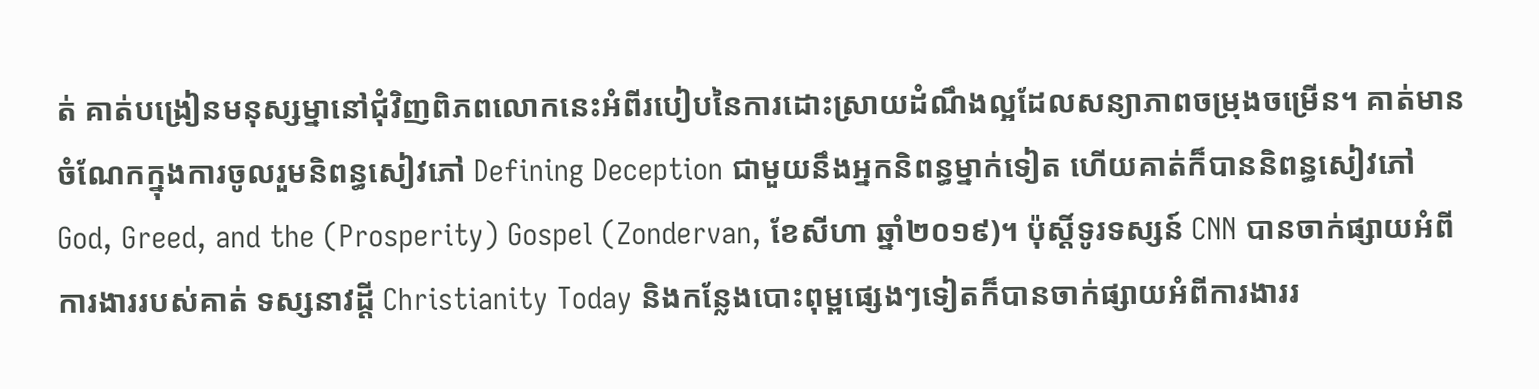ត់ គាត់បង្រៀនមនុស្សម្នានៅជុំវិញពិភពលោកនេះអំពីរបៀបនៃការដោះស្រាយដំណឹងល្អដែលសន្យាភាពចម្រុងចម្រើន។ គាត់មានចំណែកក្នុងការចូលរួមនិពន្ធសៀវភៅ Defining Deception ជាមួយនឹងអ្នកនិពន្ធម្នាក់ទៀត ហើយគាត់ក៏បាននិពន្ធសៀវភៅ God, Greed, and the (Prosperity) Gospel (Zondervan, ខែសីហា ឆ្នាំ២០១៩)។ ប៉ុស្តិ៍ទូរទស្សន៍ CNN បានចាក់ផ្សាយអំពីការងាររបស់គាត់ ទស្សនាវដ្ដី Christianity Today និងកន្លែងបោះពុម្ពផ្សេងៗទៀតក៏បានចាក់ផ្សាយអំពីការងាររ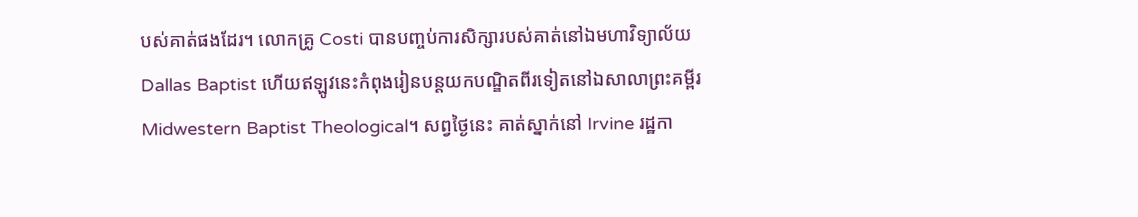បស់គាត់ផងដែរ។ លោកគ្រូ Costi បានបញ្ចប់ការសិក្សារបស់គាត់នៅឯមហាវិទ្យាល័យ Dallas Baptist ហើយឥឡូវនេះកំពុងរៀនបន្តយកបណ្ឌិតពីរទៀតនៅឯសាលាព្រះគម្ពីរ Midwestern Baptist Theological។ សព្វថ្ងៃនេះ គាត់ស្នាក់នៅ Irvine រដ្ឋកា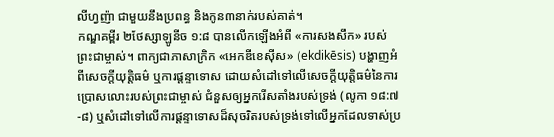លីហ្វញ៉ា ជាមួយនឹងប្រពន្ធ និងកូន៣នាក់របស់គាត់។
កណ្ឌគម្ពីរ ២ថែស្សាឡូនីច ១:៨ បានលើកឡើងអំពី «ការសងសឹក» របស់ព្រះជាម្ចាស់។ ពាក្យជាភាសាក្រិក «អេកឌីខេស៊ីស» (ekdikēsis) បង្ហាញអំពីសេចក្ដីយុត្តិធម៌ ឬការផ្ដន្ទាទោស ដោយសំដៅទៅលើសេចក្ដីយុត្តិធម៌នៃការប្រោសលោះរបស់ព្រះជាម្ចាស់ ជំនួសឲ្យអ្នករើសតាំងរបស់ទ្រង់ (លូកា ១៨:៧-៨) ឬសំដៅទៅលើការផ្ដន្ទាទោសដ៏សុចរិតរបស់ទ្រង់ទៅលើអ្នកដែលទាស់ប្រ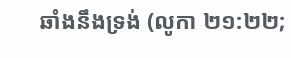ឆាំងនឹងទ្រង់ (លូកា ២១:២២;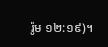រ៉ូម ១២:១៩)។